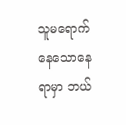သူမရောက်နေသောနေရာမှာ ဘယ်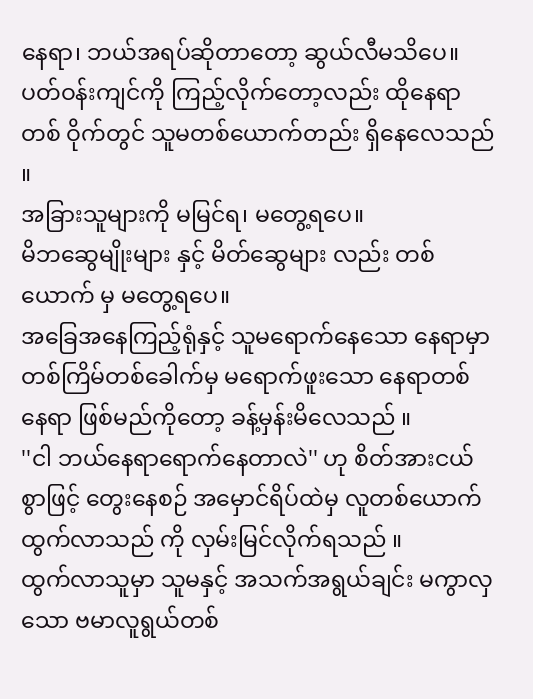နေရာ၊ ဘယ်အရပ်ဆိုတာတော့ ဆွယ်လီမသိပေ။
ပတ်ဝန်းကျင်ကို ကြည့်လိုက်တော့လည်း ထိုနေရာတစ် ဝိုက်တွင် သူမတစ်ယောက်တည်း ရှိနေလေသည် ။
အခြားသူများကို မမြင်ရ၊ မတွေ့ရပေ။
မိဘဆွေမျိုးများ နှင့် မိတ်ဆွေများ လည်း တစ်ယောက် မှ မတွေ့ရပေ။
အခြေအနေကြည့်ရုံနှင့် သူမရောက်နေသော နေရာမှာ တစ်ကြိမ်တစ်ခေါက်မှ မရောက်ဖူးသော နေရာတစ်နေရာ ဖြစ်မည်ကိုတော့ ခန့်မှန်းမိလေသည် ။
''ငါ ဘယ်နေရာရောက်နေတာလဲ'' ဟု စိတ်အားငယ် စွာဖြင့် တွေးနေစဉ် အမှောင်ရိပ်ထဲမှ လူတစ်ယောက်ထွက်လာသည် ကို လှမ်းမြင်လိုက်ရသည် ။
ထွက်လာသူမှာ သူမနှင့် အသက်အရွယ်ချင်း မကွာလှသော ဗမာလူရွယ်တစ်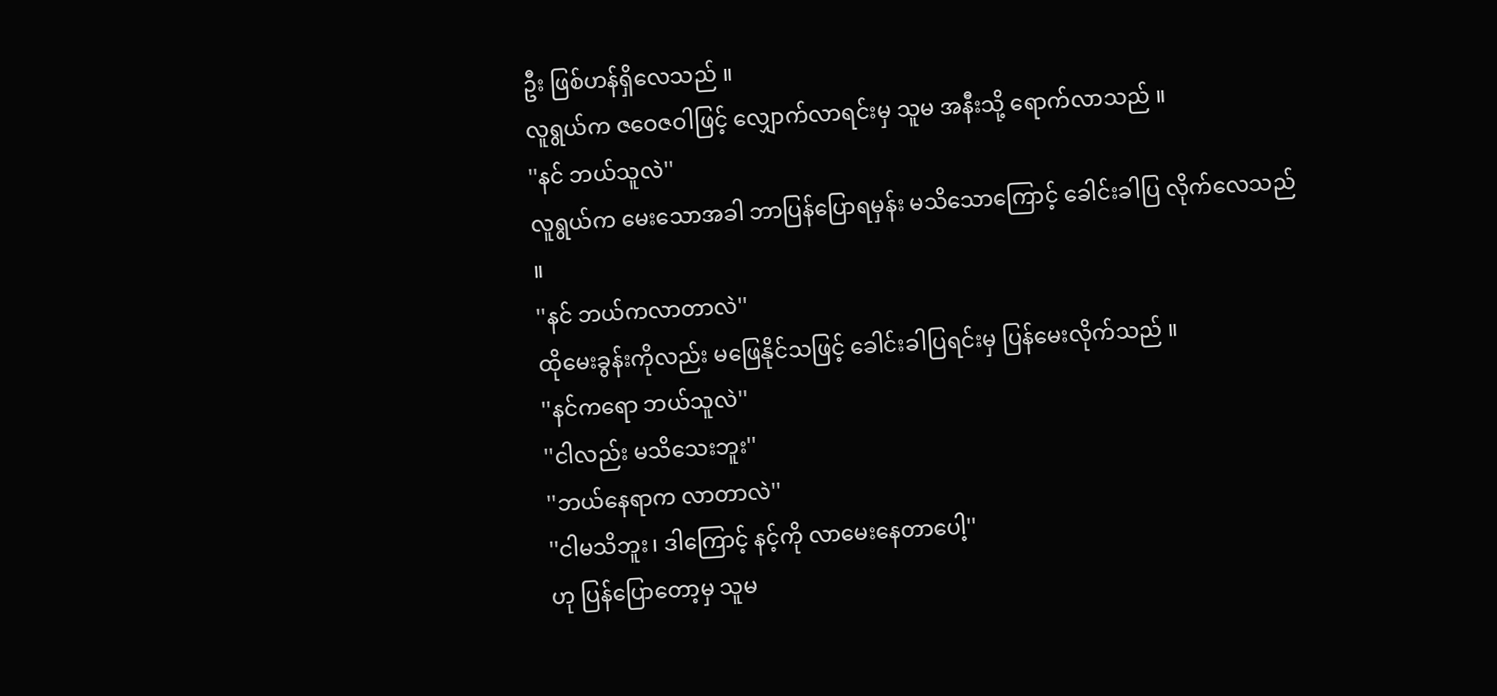ဦး ဖြစ်ဟန်ရှိလေသည် ။
လူရွယ်က ဇဝေဇဝါဖြင့် လျှောက်လာရင်းမှ သူမ အနီးသို့ ရောက်လာသည် ။
''နင် ဘယ်သူလဲ''
လူရွယ်က မေးသောအခါ ဘာပြန်ပြောရမှန်း မသိသောကြောင့် ခေါင်းခါပြ လိုက်လေသည် ။
''နင် ဘယ်ကလာတာလဲ''
ထိုမေးခွန်းကိုလည်း မဖြေနိုင်သဖြင့် ခေါင်းခါပြရင်းမှ ပြန်မေးလိုက်သည် ။
''နင်ကရော ဘယ်သူလဲ''
''ငါလည်း မသိသေးဘူး''
''ဘယ်နေရာက လာတာလဲ''
''ငါမသိဘူး၊ ဒါကြောင့် နင့်ကို လာမေးနေတာပေါ့''
ဟု ပြန်ပြောတော့မှ သူမ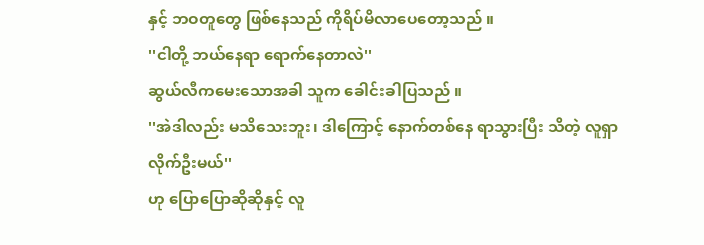နှင့် ဘဝတူတွေ ဖြစ်နေသည် ကိုရိပ်မိလာပေတော့သည် ။
''ငါတို့ ဘယ်နေရာ ရောက်နေတာလဲ''
ဆွယ်လီကမေးသောအခါ သူက ခေါင်းခါပြသည် ။
''အဲဒါလည်း မသိသေးဘူး၊ ဒါကြောင့် နောက်တစ်နေ ရာသွားပြီး သိတဲ့ လူရှာလိုက်ဦးမယ်''
ဟု ပြောပြောဆိုဆိုနှင့် လူ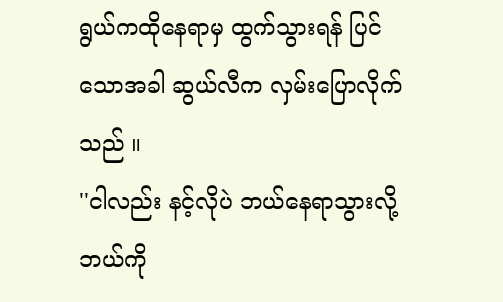ရွယ်ကထိုနေရာမှ ထွက်သွားရန် ပြင်သောအခါ ဆွယ်လီက လှမ်းပြောလိုက်သည် ။
''ငါလည်း နင့်လိုပဲ ဘယ်နေရာသွားလို့ ဘယ်ကို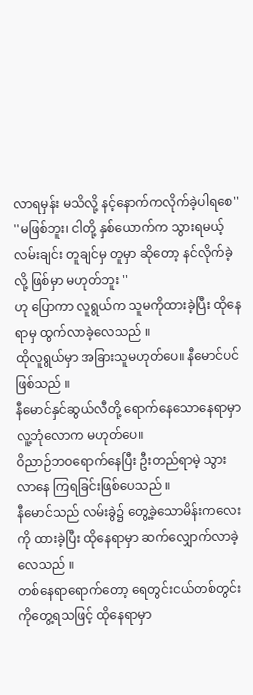လာရမှန်း မသိလို့ နင့်နောက်ကလိုက်ခဲ့ပါရစေ''
''မဖြစ်ဘူး၊ ငါတို့ နှစ်ယောက်က သွားရမယ့်လမ်းချင်း တူချင်မှ တူမှာ ဆိုတော့ နင်လိုက်ခဲ့လို့ ဖြစ်မှာ မဟုတ်ဘူး ''
ဟု ပြောကာ လူရွယ်က သူမကိုထားခဲ့ပြီး ထိုနေရာမှ ထွက်လာခဲ့လေသည် ။
ထိုလူရွယ်မှာ အခြားသူမဟုတ်ပေ။ နီမောင်ပင် ဖြစ်သည် ။
နီမောင်နှင်ဆွယ်လီတို့ ရောက်နေသောနေရာမှာ လူ့ဘုံလောက မဟုတ်ပေ။
ဝိညာဉ်ဘဝရောက်နေပြီး ဦးတည်ရာမဲ့ သွားလာနေ ကြရခြင်းဖြစ်ပေသည် ။
နီမောင်သည် လမ်းခွဲ၌ တွေ့ခဲ့သောမိန်းကလေးကို ထားခဲ့ပြီး ထိုနေရာမှာ ဆက်လျှောက်လာခဲ့လေသည် ။
တစ်နေရာရောက်တော့ ရေတွင်းငယ်တစ်တွင်းကိုတွေ့ရသဖြင့် ထိုနေရာမှာ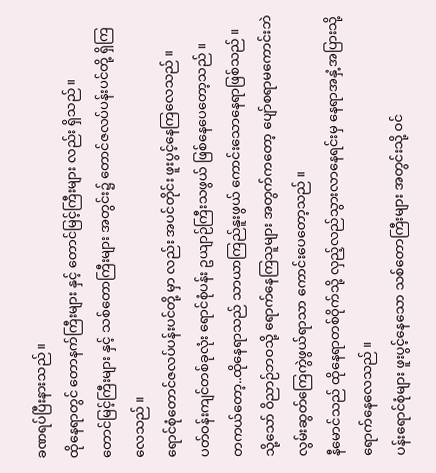ခဏရပ်ပြီးနားသည် ။
ထိုနေရာတွင် တောနက်ကြီးများ နှင့် တောင်မြင့်ကြီးများ လည်း ရှိသည် ။
တောင်မြင့်ကြီးများ နှင့် သစ်တောကြီးများ အတွင်း၌ တောင်ဇလပ်ပန်းပင်တို့ ရှိကြလေသည် ။
ရောင်စုံတောင်ဇလပ်ပန်းပင်တို့ မှာ လည်း အပင်တိုင်း ဖူးပွင့်နေကြလေသည် ။
ပတ်ဝန်းကျင်တစ်ခုလုံး ရောင်စုံပန်း ဥယျာဉ်ကြီးသဖွယ် ဖြစ်နေပေတော့သည် ။
တကယ်တော့..ထိုနေရာသည် သာယာကြည်နူးဖွယ် ကောင်းသောနေရာဖြစ်သည် ။
သို့သော် ဝိညာဉ်ဘဝသို့ ရောက်နေကြသူများ အတွက်ကတော့ ပျော်စရာမကောင်းဘဲ လွမ်းဆွတ်ကြေကွဲဖွယ်ရာသာ ကောင်းပေတော့သည် ။
နီမောင်သည် ထိုနေရာတစ်ဝိုက်သို့ လှည့်လည်သွားလာနေရင်းမှ နေရာအနှံ့အပြားသို့ ရောက်နေလေသည် ။
ပန်းရောင်စုံများ ဖူးပွင့်နေသော သစ်တောကြီးများ အတွင်းသို့ ဝင်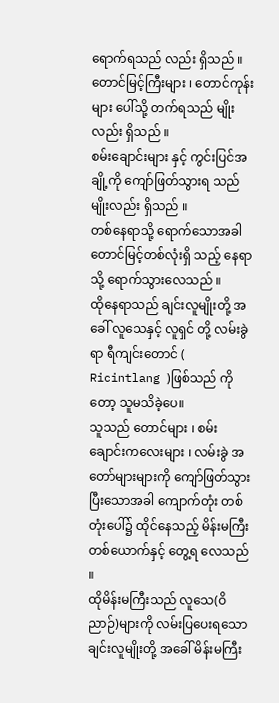ရောက်ရသည် လည်း ရှိသည် ။
တောင်မြင့်ကြီးများ ၊ တောင်ကုန်းများ ပေါ်သို့ တက်ရသည် မျိုးလည်း ရှိသည် ။
စမ်းချောင်းများ နှင့် ကွင်းပြင်အချို့ကို ကျော်ဖြတ်သွားရ သည် မျိုးလည်း ရှိသည် ။
တစ်နေရာသို့ ရောက်သောအခါ တောင်မြင့်တစ်လုံးရှိ သည့် နေရာသို့ ရောက်သွားလေသည် ။
ထိုနေရာသည် ချင်းလူမျိုးတို့ အခေါ် လူသေနှင့် လူရှင် တို့ လမ်းခွဲရာ ရီကျင်းတောင် ( Ricintlang )ဖြစ်သည် ကိုတော့ သူမသိခဲ့ပေ။
သူသည် တောင်များ ၊ စမ်းချောင်းကလေးများ ၊ လမ်းခွဲ အတော်များများကို ကျော်ဖြတ်သွားပြီးသောအခါ ကျောက်တုံး တစ်တုံးပေါ်၌ ထိုင်နေသည့် မိန်းမကြီးတစ်ယောက်နှင့် တွေ့ရ လေသည် ။
ထိုမိန်းမကြီးသည် လူသေ(ဝိညာဉ်)များကို လမ်းပြပေးရသော ချင်းလူမျိုးတို့ အခေါ် မိန်းမကြီး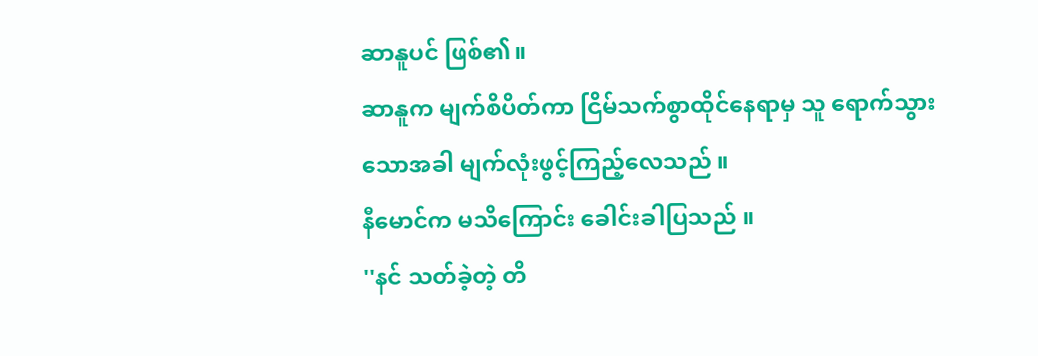ဆာနူပင် ဖြစ်၏။
ဆာနူက မျက်စိပိတ်ကာ ငြိမ်သက်စွာထိုင်နေရာမှ သူ ရောက်သွားသောအခါ မျက်လုံးဖွင့်ကြည့်လေသည် ။
နီမောင်က မသိကြောင်း ခေါင်းခါပြသည် ။
''နင် သတ်ခဲ့တဲ့ တိ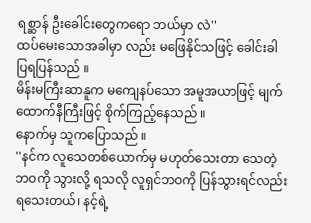ရစ္ဆာန် ဦးခေါင်းတွေကရော ဘယ်မှာ လဲ''
ထပ်မေးသောအခါမှာ လည်း မဖြေနိုင်သဖြင့် ခေါင်းခါ ပြရပြန်သည် ။
မိန်းမကြီးဆာနူက မကျေနပ်သော အမူအယာဖြင့် မျက်ထောက်နီကြီးဖြင့် စိုက်ကြည့်နေသည် ။
နောက်မှ သူကပြောသည် ။
''နင်က လူသေတစ်ယောက်မှ မဟုတ်သေးတာ သေတဲ့ ဘဝကို သွားလို့ ရသလို လူရှင်ဘဝကို ပြန်သွားရင်လည်း ရသေးတယ်၊ နင့်ရဲ့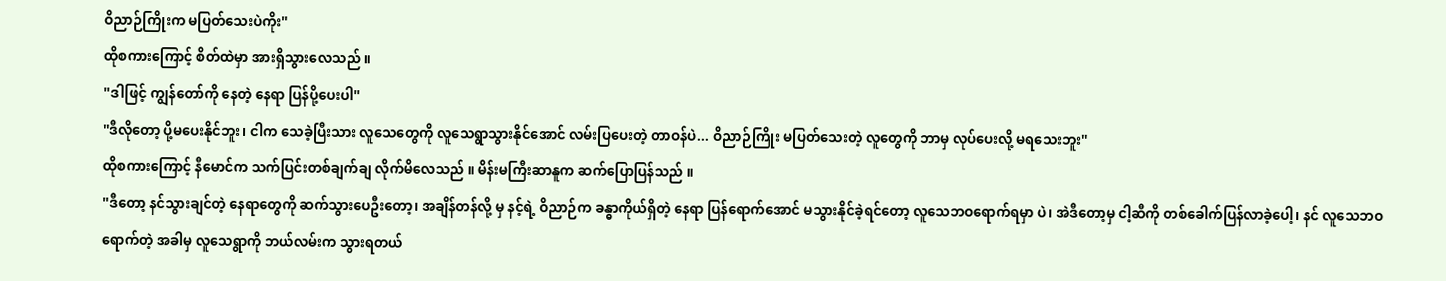ဝိညာဉ်ကြိုးက မပြတ်သေးပဲကိုး''
ထိုစကားကြောင့် စိတ်ထဲမှာ အားရှိသွားလေသည် ။
''ဒါဖြင့် ကျွန်တော်ကို နေတဲ့ နေရာ ပြန်ပို့ပေးပါ''
''ဒီလိုတော့ ပို့မပေးနိုင်ဘူး၊ ငါက သေခဲ့ပြီးသား လူသေတွေကို လူသေရွာသွားနိုင်အောင် လမ်းပြပေးတဲ့ တာဝန်ပဲ... ဝိညာဉ်ကြိုး မပြတ်သေးတဲ့ လူတွေကို ဘာမှ လုပ်ပေးလို့ မရသေးဘူး''
ထိုစကားကြောင့် နီမောင်က သက်ပြင်းတစ်ချက်ချ လိုက်မိလေသည် ။ မိန်းမကြီးဆာနူက ဆက်ပြောပြန်သည် ။
''ဒီတော့ နင်သွားချင်တဲ့ နေရာတွေကို ဆက်သွားပေဦးတော့၊ အချိန်တန်လို့ မှ နင့်ရဲ့ ဝိညာဉ်က ခန္ဓာကိုယ်ရှိတဲ့ နေရာ ပြန်ရောက်အောင် မသွားနိုင်ခဲ့ရင်တော့ လူသေဘဝရောက်ရမှာ ပဲ၊ အဲဒီတော့မှ ငါ့ဆီကို တစ်ခေါက်ပြန်လာခဲ့ပေါ့၊ နင် လူသေဘဝရောက်တဲ့ အခါမှ လူသေရွာကို ဘယ်လမ်းက သွားရတယ်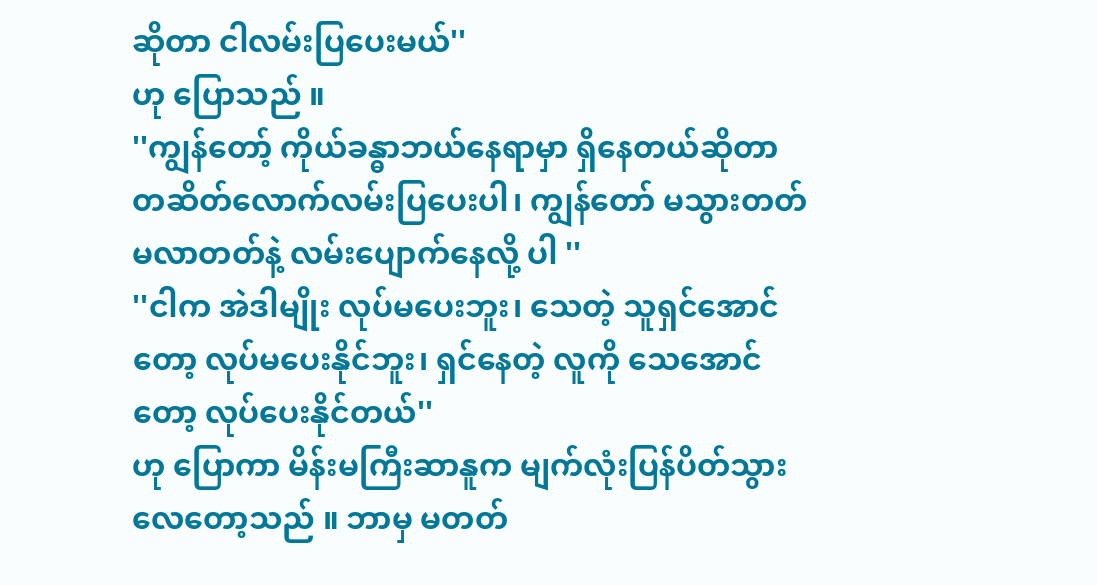ဆိုတာ ငါလမ်းပြပေးမယ်''
ဟု ပြောသည် ။
''ကျွန်တော့် ကိုယ်ခန္ဓာဘယ်နေရာမှာ ရှိနေတယ်ဆိုတာ တဆိတ်လောက်လမ်းပြပေးပါ၊ ကျွန်တော် မသွားတတ် မလာတတ်နဲ့ လမ်းပျောက်နေလို့ ပါ ''
''ငါက အဲဒါမျိုး လုပ်မပေးဘူး၊ သေတဲ့ သူရှင်အောင်တော့ လုပ်မပေးနိုင်ဘူး၊ ရှင်နေတဲ့ လူကို သေအောင်တော့ လုပ်ပေးနိုင်တယ်''
ဟု ပြောကာ မိန်းမကြီးဆာနူက မျက်လုံးပြန်ပိတ်သွား လေတော့သည် ။ ဘာမှ မတတ်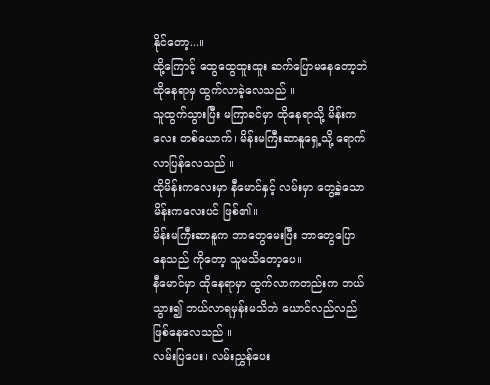နိုင်တော့...။
ထို့ကြောင့် ထွေထွေထူးထူး ဆက်ပြောမနေတော့ဘဲ ထိုနေရာမှ ထွက်လာခဲ့လေသည် ။
သူထွက်သွားပြီး မကြာခင်မှာ ထိုနေရာသို့ မိန်းကလေး တစ်ယောက်၊ မိန်းမကြီးဆာနူရှေ့သို့ ရောက်လာပြန်လေသည် ။
ထိုမိန်းကလေးမှာ နီမောင်နှင့် လမ်းမှာ တွေ့ခဲ့သော မိန်းကလေးပင် ဖြစ်၏။
မိန်းမကြီးဆာနူက ဘာတွေမေးပြီး ဘာတွေပြော နေသည် ကိုတော့ သူမသိတော့ပေ။
နီမောင်မှာ ထိုနေရာမှာ ထွက်လာကတည်းက ဘယ် သွား၍ ဘယ်လာရမှန်းမသိဘဲ ယောင်လည်လည် ဖြစ်နေလေသည် ။
လမ်းပြပေး၊ လမ်းညွှန်ပေး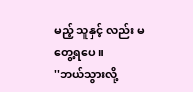မည့် သူနှင့် လည်း မတွေ့ရပေ။
''ဘယ်သွားလို့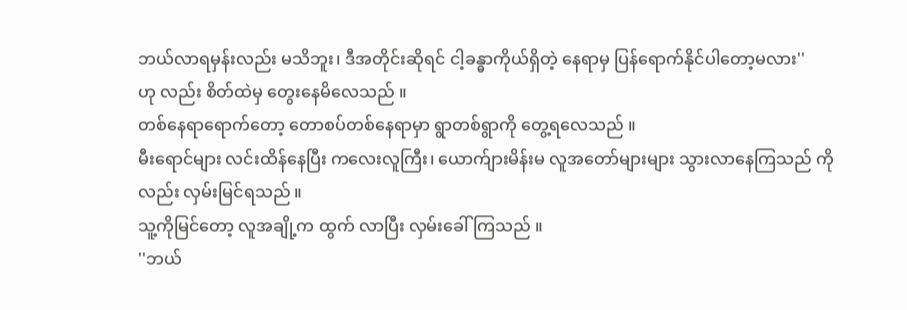ဘယ်လာရမှန်းလည်း မသိဘူး၊ ဒီအတိုင်းဆိုရင် ငါ့ခန္ဓာကိုယ်ရှိတဲ့ နေရာမှ ပြန်ရောက်နိုင်ပါတော့မလား''
ဟု လည်း စိတ်ထဲမှ တွေးနေမိလေသည် ။
တစ်နေရာရောက်တော့ တောစပ်တစ်နေရာမှာ ရွာတစ်ရွာကို တွေ့ရလေသည် ။
မီးရောင်များ လင်းထိန်နေပြီး ကလေးလူကြီး၊ ယောက်ျားမိန်းမ လူအတော်များများ သွားလာနေကြသည် ကိုလည်း လှမ်းမြင်ရသည် ။
သူ့ကိုမြင်တော့ လူအချို့က ထွက် လာပြီး လှမ်းခေါ်ကြသည် ။
''ဘယ်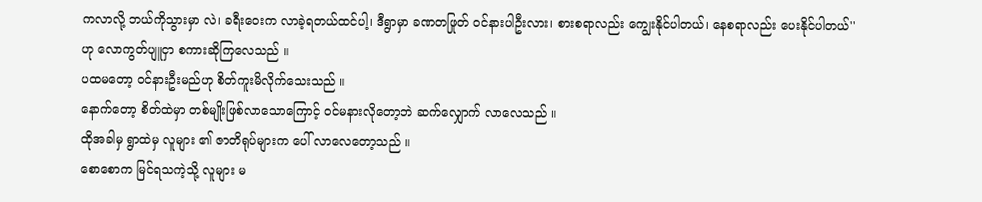ကလာလို့ ဘယ်ကိုသွားမှာ လဲ၊ ခရီးဝေးက လာခဲ့ရတယ်ထင်ပါ့၊ ဒီရွာမှာ ခဏတဖြုတ် ဝင်နားပါဦးလား၊ စားစရာလည်း ကျွေးနိုင်ပါတယ်၊ နေစရာလည်း ပေးနိုင်ပါတယ်''
ဟု လောကွတ်ပျူငှာ စကားဆိုကြလေသည် ။
ပထမတော့ ဝင်နားဦးမည်ဟု စိတ်ကူးမိလိုက်သေးသည် ။
နောက်တော့ စိတ်ထဲမှာ တစ်မျိုးဖြစ်လာသောကြောင့် ဝင်မနားလိုတော့ဘဲ ဆက်လျှောက် လာလေသည် ။
ထိုအခါမှ ရွာထဲမှ လူများ ၏ ဇာတိရုပ်များက ပေါ် လာလေတော့သည် ။
စောစောက မြင်ရသကဲ့သို့ လူများ မ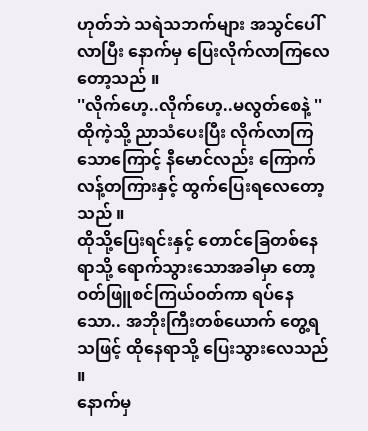ဟုတ်ဘဲ သရဲသဘက်များ အသွင်ပေါ် လာပြီး နောက်မှ ပြေးလိုက်လာကြလေတော့သည် ။
''လိုက်ဟေ့..လိုက်ဟေ့..မလွတ်စေနဲ့ ''
ထိုကဲ့သို့ ညာသံပေးပြီး လိုက်လာကြသောကြောင့် နီမောင်လည်း ကြောက်လန့်တကြားနှင့် ထွက်ပြေးရလေတော့သည် ။
ထိုသို့ပြေးရင်းနှင့် တောင်ခြေတစ်နေရာသို့ ရောက်သွားသောအခါမှာ တော့ ဝတ်ဖြူစင်ကြယ်ဝတ်ကာ ရပ်နေသော.. အဘိုးကြီးတစ်ယောက် တွေ့ရသဖြင့် ထိုနေရာသို့ ပြေးသွားလေသည် ။
နောက်မှ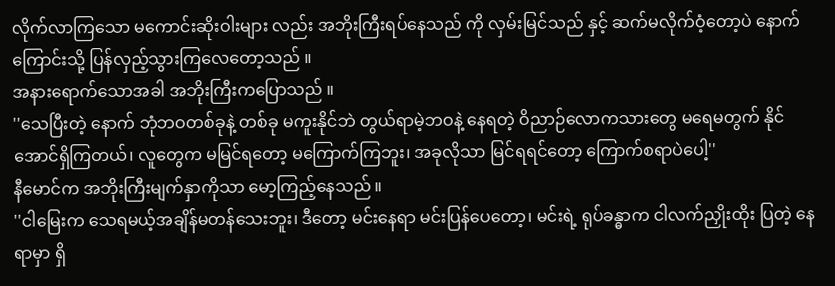လိုက်လာကြသော မကောင်းဆိုးဝါးများ လည်း အဘိုးကြီးရပ်နေသည် ကို လှမ်းမြင်သည် နှင့် ဆက်မလိုက်ဝံ့တော့ပဲ နောက်ကြောင်းသို့ ပြန်လှည့်သွားကြလေတော့သည် ။
အနားရောက်သောအခါ အဘိုးကြီးကပြောသည် ။
''သေပြီးတဲ့ နောက် ဘုံဘဝတစ်ခုနဲ့ တစ်ခု မကူးနိုင်ဘဲ တွယ်ရာမဲ့ဘဝနဲ့ နေရတဲ့ ဝိညာဉ်လောကသားတွေ မရေမတွက် နိုင်အောင်ရှိကြတယ်၊ လူတွေက မမြင်ရတော့ မကြောက်ကြဘူး၊ အခုလိုသာ မြင်ရရင်တော့ ကြောက်စရာပဲပေါ့''
နီမောင်က အဘိုးကြီးမျက်နှာကိုသာ မော့ကြည့်နေသည် ။
''ငါမြေးက သေရမယ့်အချိန်မတန်သေးဘူး၊ ဒီတော့ မင်းနေရာ မင်းပြန်ပေတော့၊ မင်းရဲ့ ရုပ်ခန္ဓာက ငါလက်ညှိုးထိုး ပြတဲ့ နေရာမှာ ရှိ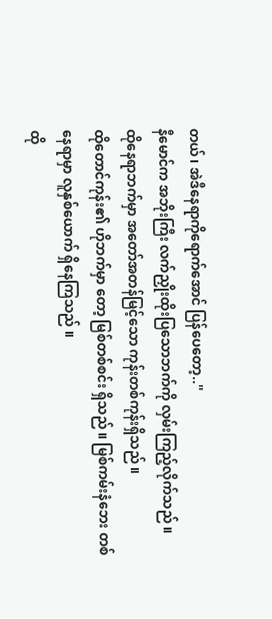တယ်၊ အဲဒီနေရာကိုရောက်အောင် ပြန်ပေတော့..''
နီမောင်က အဘိုးကြီး လက်ညှိုးထိုးပြသောဘက်ကို လှမ်းကြည့်လိုက်သည် ။
ထိုနေရာဘက်မှာ အတော်အတန်မြင့်သော ကုန်းတစ်ကုန်းရှိသည် ။
ထိုတောင်ကုန်း၏ ဟိုဘက်မှာ တော့ မြစ်တစ်စင်း ရှိသည် ။ မြစ်ကမ်းနံဘေး တစ်နေရာမှာ လူနှစ်ယောက် ရှိနေကြသည် ။
ထို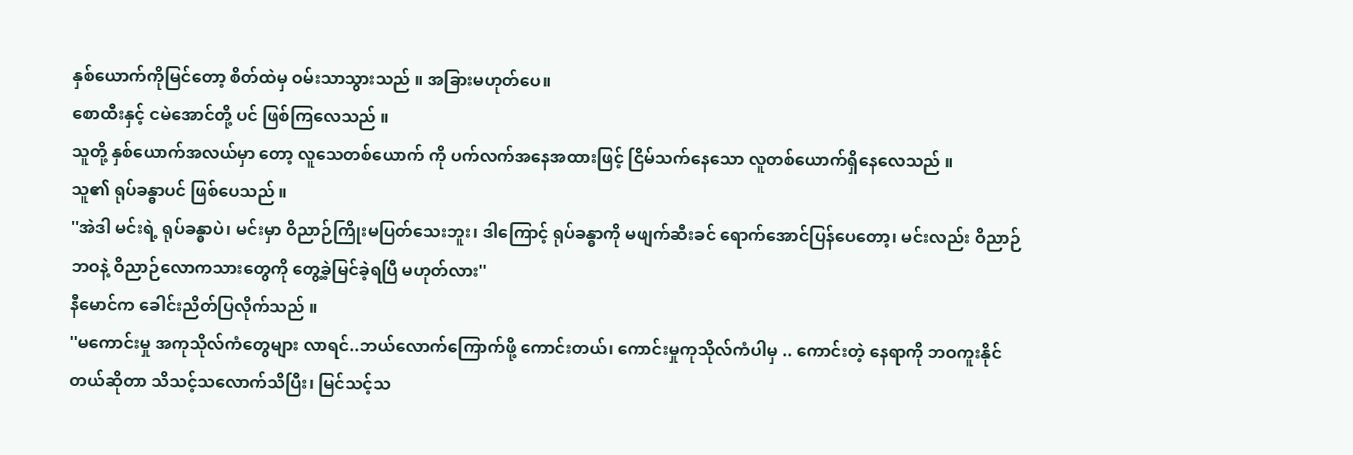နှစ်ယောက်ကိုမြင်တော့ စိတ်ထဲမှ ဝမ်းသာသွားသည် ။ အခြားမဟုတ်ပေ။
စောထီးနှင့် ငမဲအောင်တို့ ပင် ဖြစ်ကြလေသည် ။
သူတို့ နှစ်ယောက်အလယ်မှာ တော့ လူသေတစ်ယောက် ကို ပက်လက်အနေအထားဖြင့် ငြိမ်သက်နေသော လူတစ်ယောက်ရှိနေလေသည် ။
သူ၏ ရုပ်ခန္ဓာပင် ဖြစ်ပေသည် ။
''အဲဒါ မင်းရဲ့ ရုပ်ခန္ဓာပဲ၊ မင်းမှာ ဝိညာဉ်ကြိုးမပြတ်သေးဘူး၊ ဒါကြောင့် ရုပ်ခန္ဓာကို မဖျက်ဆီးခင် ရောက်အောင်ပြန်ပေတော့၊ မင်းလည်း ဝိညာဉ်ဘဝနဲ့ ဝိညာဉ်လောကသားတွေကို တွေ့ခဲ့မြင်ခဲ့ရပြီ မဟုတ်လား''
နီမောင်က ခေါင်းညိတ်ပြလိုက်သည် ။
''မကောင်းမှု အကုသိုလ်ကံတွေများ လာရင်..ဘယ်လောက်ကြောက်ဖို့ ကောင်းတယ်၊ ကောင်းမှုကုသိုလ်ကံပါမှ .. ကောင်းတဲ့ နေရာကို ဘဝကူးနိုင်တယ်ဆိုတာ သိသင့်သလောက်သိပြီး၊ မြင်သင့်သ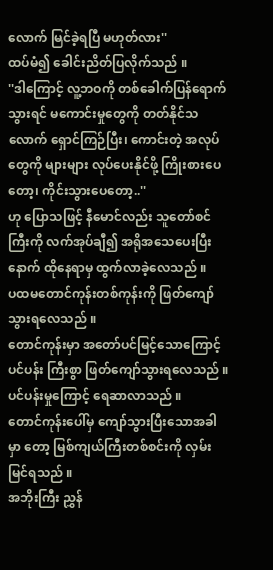လောက် မြင်ခဲ့ရပြီ မဟုတ်လား''
ထပ်မံ၍ ခေါင်းညိတ်ပြလိုက်သည် ။
''ဒါကြောင့် လူ့ဘဝကို တစ်ခေါက်ပြန်ရောက်သွားရင် မကောင်းမှုတွေကို တတ်နိုင်သလောက် ရှောင်ကြဉ်ပြီး၊ ကောင်းတဲ့ အလုပ်တွေကို များများ လုပ်ပေးနိုင်ဖို့ ကြိုးစားပေတော့၊ ကိုင်းသွားပေတော့..''
ဟု ပြောသဖြင့် နီမောင်လည်း သူတော်စင်ကြီးကို လက်အုပ်ချီ၍ အရိုအသေပေးပြီးနောက် ထိုနေရာမှ ထွက်လာခဲ့လေသည် ။
ပထမတောင်ကုန်းတစ်ကုန်းကို ဖြတ်ကျော်သွားရလေသည် ။
တောင်ကုန်းမှာ အတော်ပင်မြင့်သောကြောင့် ပင်ပန်း ကြီးစွာ ဖြတ်ကျော်သွားရလေသည် ။
ပင်ပန်းမှုကြောင့် ရေဆာလာသည် ။
တောင်ကုန်းပေါ်မှ ကျော်သွားပြီးသောအခါမှာ တော့ မြစ်ကျယ်ကြီးတစ်စင်းကို လှမ်းမြင်ရသည် ။
အဘိုးကြီး ညွှန်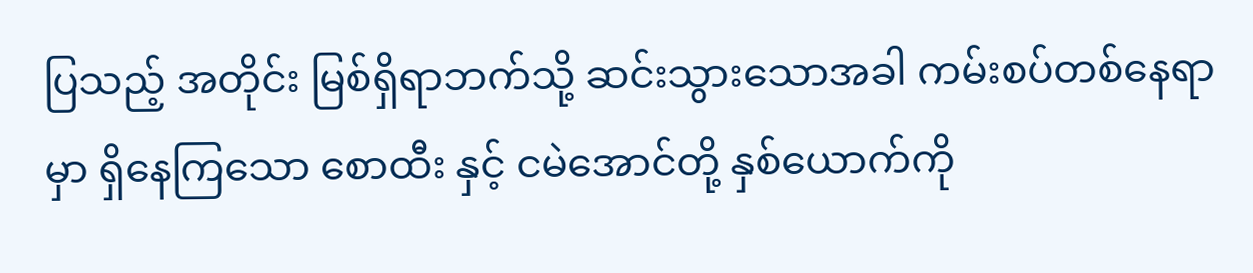ပြသည့် အတိုင်း မြစ်ရှိရာဘက်သို့ ဆင်းသွားသောအခါ ကမ်းစပ်တစ်နေရာမှာ ရှိနေကြသော စောထီး နှင့် ငမဲအောင်တို့ နှစ်ယောက်ကို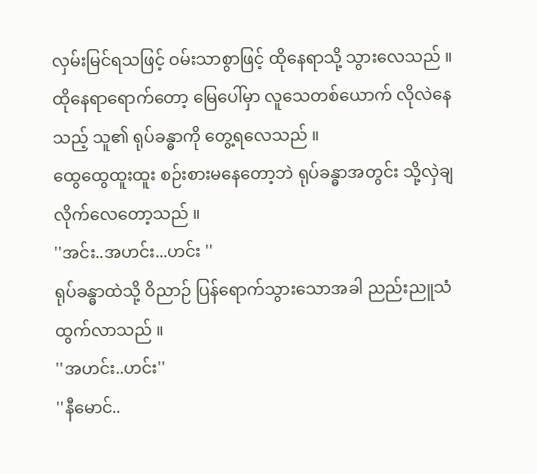လှမ်းမြင်ရသဖြင့် ဝမ်းသာစွာဖြင့် ထိုနေရာသို့ သွားလေသည် ။
ထိုနေရာရောက်တော့ မြေပေါ်မှာ လူသေတစ်ယောက် လိုလဲနေသည့် သူ၏ ရုပ်ခန္ဓာကို တွေ့ရလေသည် ။
ထွေထွေထူးထူး စဉ်းစားမနေတော့ဘဲ ရုပ်ခန္ဓာအတွင်း သို့လှဲချ လိုက်လေတော့သည် ။
''အင်း..အဟင်း...ဟင်း ''
ရုပ်ခန္ဓာထဲသို့ ဝိညာဉ် ပြန်ရောက်သွားသောအခါ ညည်းညူသံထွက်လာသည် ။
''အဟင်း..ဟင်း''
''နီမောင်..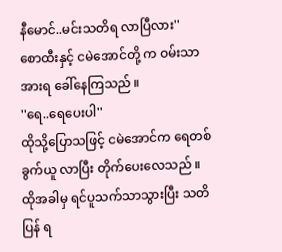နီမောင်..မင်းသတိရ လာပြီလား''
စောထီးနှင့် ငမဲအောင်တို့ က ဝမ်းသာအားရ ခေါ်နေကြသည် ။
''ရေ..ရေပေးပါ''
ထိုသို့ပြောသဖြင့် ငမဲအောင်က ရေတစ်ခွက်ယူ လာပြီး တိုက်ပေးလေသည် ။
ထိုအခါမှ ရင်ပူသက်သာသွားပြီး သတိပြန် ရ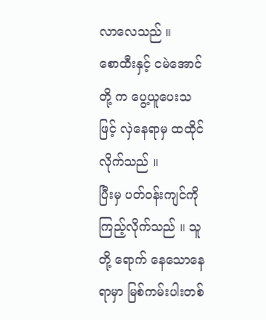လာလေသည် ။
စောထီးနှင့် ငမဲအောင်တို့ က ပွေ့ယူပေးသဖြင့် လှဲနေရာမှ ထထိုင်လိုက်သည် ။
ပြီးမှ ပတ်ဝန်းကျင်ကို ကြည့်လိုက်သည် ။ သူတို့ ရောက် နေသောနေရာမှာ မြစ်ကမ်းပါးတစ်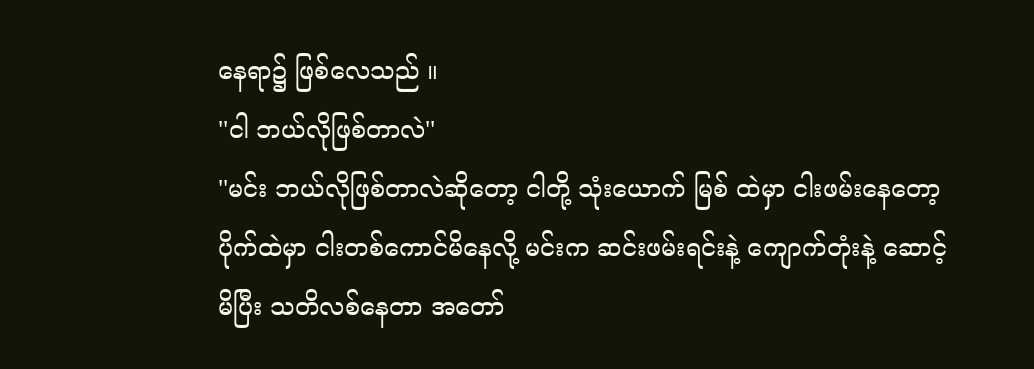နေရာ၌ ဖြစ်လေသည် ။
''ငါ ဘယ်လိုဖြစ်တာလဲ''
''မင်း ဘယ်လိုဖြစ်တာလဲဆိုတော့ ငါတို့ သုံးယောက် မြစ် ထဲမှာ ငါးဖမ်းနေတော့ ပိုက်ထဲမှာ ငါးတစ်ကောင်မိနေလို့ မင်းက ဆင်းဖမ်းရင်းနဲ့ ကျောက်တုံးနဲ့ ဆောင့်မိပြီး သတိလစ်နေတာ အတော်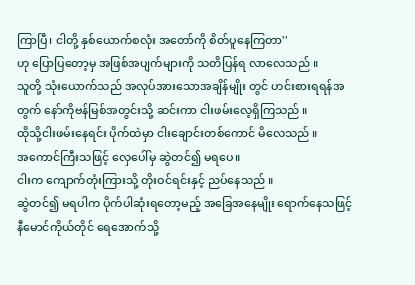ကြာပြီ၊ ငါတို့ နှစ်ယောက်စလုံး အတော်ကို စိတ်ပူနေကြတာ''
ဟု ပြောပြတော့မှ အဖြစ်အပျက်များကို သတိပြန်ရ လာလေသည် ။
သူတို့ သုံးယောက်သည် အလုပ်အားသောအချိန်မျိုး တွင် ဟင်းစားရရန်အတွက် နော်ကိုဗန်မြစ်အတွင်းသို့ ဆင်းကာ ငါးဖမ်းလေ့ရှိကြသည် ။
ထိုသို့ငါးဖမ်းနေရင်း ပိုက်ထဲမှာ ငါးချောင်းတစ်ကောင် မိလေသည် ။
အကောင်ကြီးသဖြင့် လှေပေါ်မှ ဆွဲတင်၍ မရပေ။
ငါးက ကျောက်တုံးကြားသို့ တိုးဝင်ရင်းနှင့် ညပ်နေသည် ။
ဆွဲတင်၍ မရပါက ပိုက်ပါဆုံးရတော့မည့် အခြေအနေမျိုး ရောက်နေသဖြင့် နီမောင်ကိုယ်တိုင် ရေအောက်သို့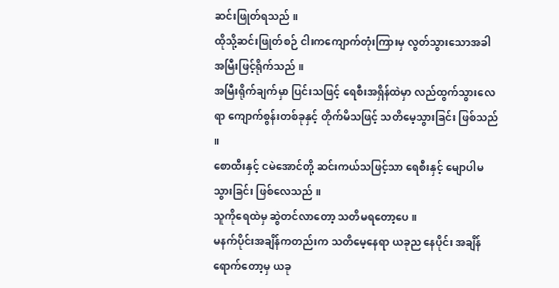ဆင်းဖြုတ်ရသည် ။
ထိုသို့ဆင်းဖြုတ်စဉ် ငါးကကျောက်တုံးကြားမှ လွတ်သွားသောအခါ အမြီးဖြင့်ရိုက်သည် ။
အမြီးရိုက်ချက်မှာ ပြင်းသဖြင့် ရေစီးအရှိန်ထဲမှာ လည်ထွက်သွားလေရာ ကျောက်စွန်းတစ်ခုနှင့် တိုက်မိသဖြင့် သတိမေ့သွားခြင်း ဖြစ်သည် ။
စောထီးနှင့် ငမဲအောင်တို့ ဆင်းကယ်သဖြင့်သာ ရေစီးနှင့် မျောပါမသွားခြင်း ဖြစ်လေသည် ။
သူကိုရေထဲမှ ဆွဲတင်လာတော့ သတိမရတော့ပေ။
မနက်ပိုင်းအချိန်ကတည်းက သတိမေ့နေရာ ယခုည နေပိုင်း အချိန်ရောက်တော့မှ ယခု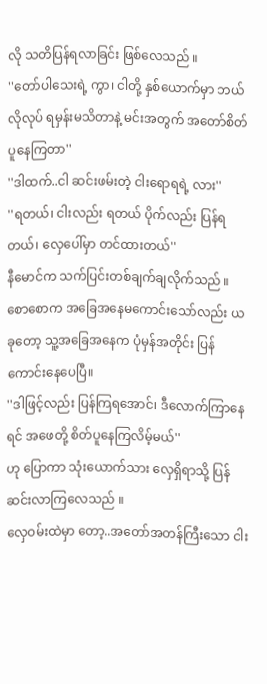လို သတိပြန်ရလာခြင်း ဖြစ်လေသည် ။
''တော်ပါသေးရဲ့ ကွာ၊ ငါတို့ နှစ်ယောက်မှာ ဘယ်လိုလုပ် ရမှန်းမသိတာနဲ့ မင်းအတွက် အတော်စိတ်ပူနေကြတာ''
''ဒါထက်..ငါ ဆင်းဖမ်းတဲ့ ငါးရောရရဲ့ လား''
''ရတယ်၊ ငါးလည်း ရတယ် ပိုက်လည်း ပြန်ရတယ်၊ လှေပေါ်မှာ တင်ထားတယ်''
နီမောင်က သက်ပြင်းတစ်ချက်ချလိုက်သည် ။ စောစောက အခြေအနေမကောင်းသော်လည်း ယခုတော့ သူ့အခြေအနေက ပုံမှန်အတိုင်း ပြန်ကောင်းနေပေပြီ။
''ဒါဖြင့်လည်း ပြန်ကြရအောင်၊ ဒီလောက်ကြာနေရင် အဖေတို့ စိတ်ပူနေကြလိမ့်မယ်''
ဟု ပြောကာ သုံးယောက်သား လှေရှိရာသို့ ပြန်ဆင်းလာကြလေသည် ။
လှေဝမ်းထဲမှာ တော့..အတော်အတန်ကြီးသော ငါး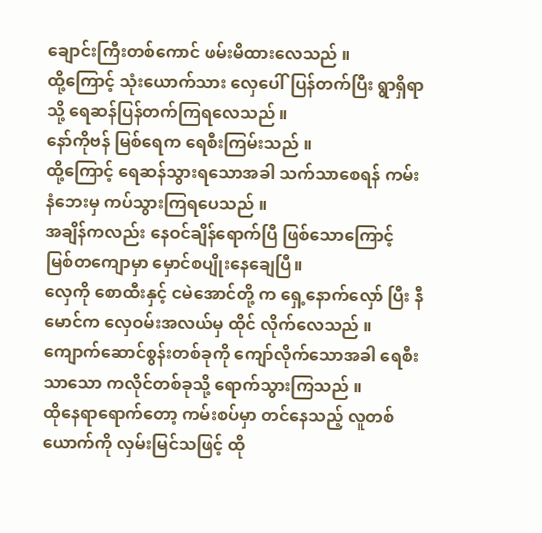ချောင်းကြီးတစ်ကောင် ဖမ်းမိထားလေသည် ။
ထို့ကြောင့် သုံးယောက်သား လှေပေါ်ပြန်တက်ပြီး ရွာရှိရာသို့ ရေဆန်ပြန်တက်ကြရလေသည် ။
နော်ကိုဗန် မြစ်ရေက ရေစီးကြမ်းသည် ။
ထို့ကြောင့် ရေဆန်သွားရသောအခါ သက်သာစေရန် ကမ်းနံဘေးမှ ကပ်သွားကြရပေသည် ။
အချိန်ကလည်း နေဝင်ချိန်ရောက်ပြီ ဖြစ်သောကြောင့် မြစ်တကျောမှာ မှောင်စပျိုးနေချေပြီ။
လှေကို စောထီးနှင့် ငမဲအောင်တို့ က ရှေ့နောက်လှော် ပြီး နီမောင်က လှေဝမ်းအလယ်မှ ထိုင် လိုက်လေသည် ။
ကျောက်ဆောင်စွန်းတစ်ခုကို ကျော်လိုက်သောအခါ ရေစီးသာသော ကလိုင်တစ်ခုသို့ ရောက်သွားကြသည် ။
ထိုနေရာရောက်တော့ ကမ်းစပ်မှာ တင်နေသည့် လူတစ်ယောက်ကို လှမ်းမြင်သဖြင့် ထို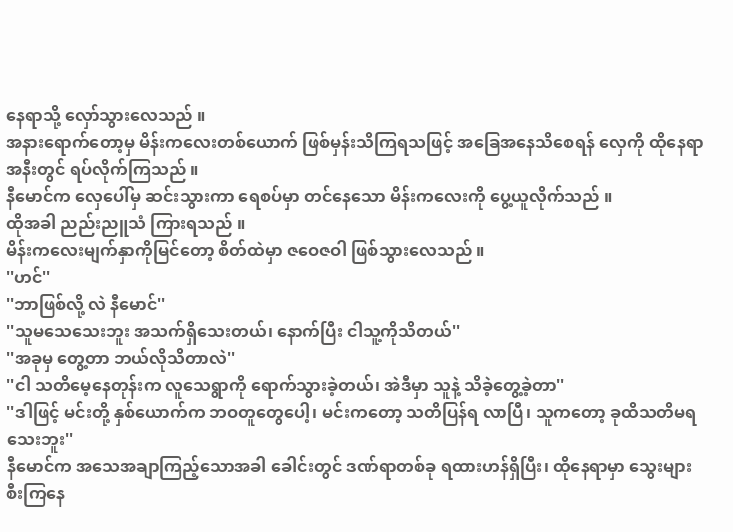နေရာသို့ လှော်သွားလေသည် ။
အနားရောက်တော့မှ မိန်းကလေးတစ်ယောက် ဖြစ်မှန်းသိကြရသဖြင့် အခြေအနေသိစေရန် လှေကို ထိုနေရာအနီးတွင် ရပ်လိုက်ကြသည် ။
နီမောင်က လှေပေါ်မှ ဆင်းသွားကာ ရေစပ်မှာ တင်နေသော မိန်းကလေးကို ပွေ့ယူလိုက်သည် ။
ထိုအခါ ညည်းညူသံ ကြားရသည် ။
မိန်းကလေးမျက်နှာကိုမြင်တော့ စိတ်ထဲမှာ ဇဝေဇဝါ ဖြစ်သွားလေသည် ။
''ဟင်''
''ဘာဖြစ်လို့ လဲ နီမောင်''
''သူမသေသေးဘူး အသက်ရှိသေးတယ်၊ နောက်ပြီး ငါသူ့ကိုသိတယ်''
''အခုမှ တွေ့တာ ဘယ်လိုသိတာလဲ''
''ငါ သတိမေ့နေတုန်းက လူသေရွာကို ရောက်သွားခဲ့တယ်၊ အဲဒီမှာ သူနဲ့ သိခဲ့တွေ့ခဲ့တာ''
''ဒါဖြင့် မင်းတို့ နှစ်ယောက်က ဘဝတူတွေပေါ့၊ မင်းကတော့ သတိပြန်ရ လာပြီ၊ သူကတော့ ခုထိသတိမရသေးဘူး''
နီမောင်က အသေအချာကြည့်သောအခါ ခေါင်းတွင် ဒဏ်ရာတစ်ခု ရထားဟန်ရှိပြီး၊ ထိုနေရာမှာ သွေးများ စီးကြနေ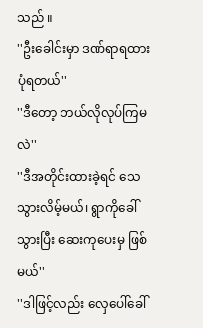သည် ။
''ဦးခေါင်းမှာ ဒဏ်ရာရထားပုံရတယ်''
''ဒီတော့ ဘယ်လိုလုပ်ကြမလဲ''
''ဒီအတိုင်းထားခဲ့ရင် သေသွားလိမ့်မယ်၊ ရွာကိုခေါ်သွားပြီး ဆေးကုပေးမှ ဖြစ်မယ်''
''ဒါဖြင့်လည်း လှေပေါ်ခေါ်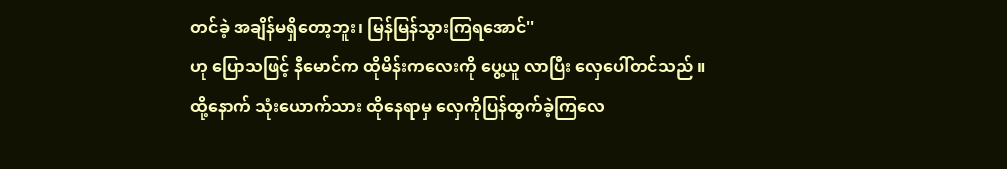တင်ခဲ့ အချိန်မရှိတော့ဘူး၊ မြန်မြန်သွားကြရအောင်''
ဟု ပြောသဖြင့် နီမောင်က ထိုမိန်းကလေးကို ပွေ့ယူ လာပြီး လှေပေါ်တင်သည် ။
ထို့နောက် သုံးယောက်သား ထိုနေရာမှ လှေကိုပြန်ထွက်ခဲ့ကြလေ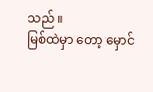သည် ။
မြစ်ထဲမှာ တော့ မှောင်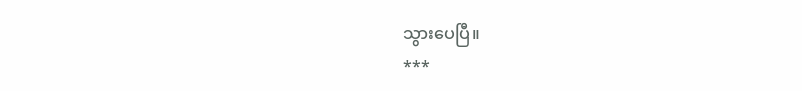သွားပေပြီ။
***